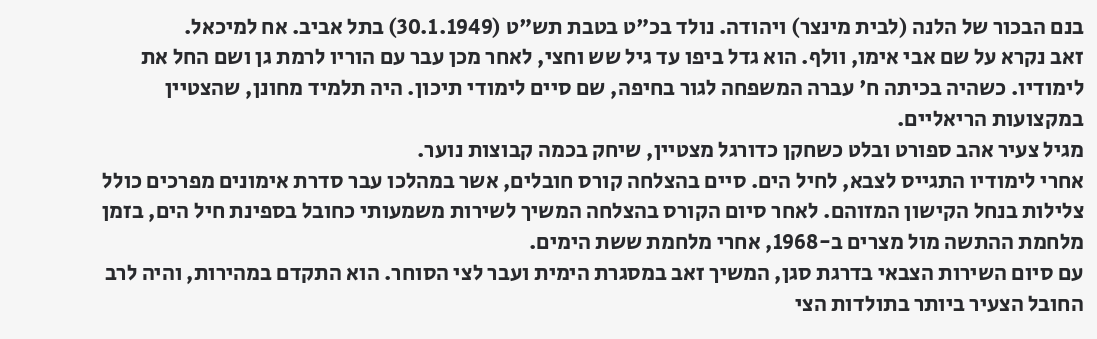בנם הבכור של הלנה (לבית מינצר) ויהודה. נולד בכ"ט בטבת תש"ט (30.1.1949) בתל אביב. אח למיכאל.
זאב נקרא על שם אבי אימו, וולף. הוא גדל ביפו עד גיל שש וחצי, לאחר מכן עבר עם הוריו לרמת גן ושם החל את לימודיו. כשהיה בכיתה ח' עברה המשפחה לגור בחיפה, שם סיים לימודי תיכון. היה תלמיד מחונן, שהצטיין במקצועות הריאליים.
מגיל צעיר אהב ספורט ובלט כשחקן כדורגל מצטיין, שיחק בכמה קבוצות נוער.
אחרי לימודיו התגייס לצבא, לחיל הים. סיים בהצלחה קורס חובלים, אשר במהלכו עבר סדרת אימונים מפרכים כולל צלילות בנחל הקישון המזוהם. לאחר סיום הקורס בהצלחה המשיך לשירות משמעותי כחובל בספינת חיל הים, בזמן מלחמת ההתשה מול מצרים ב-1968, אחרי מלחמת ששת הימים.
עם סיום השירות הצבאי בדרגת סגן, המשיך זאב במסגרת הימית ועבר לצי הסוחר. הוא התקדם במהירות, והיה לרב החובל הצעיר ביותר בתולדות הצי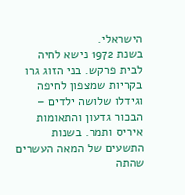הישראלי.
בשנת 1972 נישא לחיה לבית פרקש. בני הזוג גרו בקריות שמצפון לחיפה וגידלו שלושה ילדים – הבכור גדעון והתאומות איריס ותמר. בשנות התשעים של המאה העשרים שהתה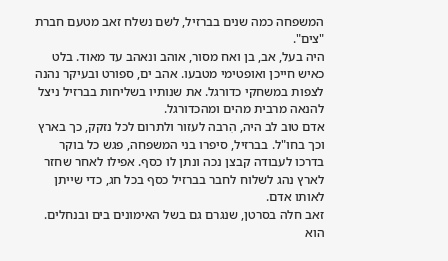המשפחה כמה שנים בברזיל, לשם נשלח זאב מטעם חברת "צים".
היה בעל, אב, בן ואח מסור, אוהב ונאהב עד מאוד. בלט כאיש חייכן ואופטימי מטבעו. אהב ים, ספורט ובעיקר נהנה לצפות במשחקי כדורגל. את שנותיו בשליחות בברזיל ניצל להנאה מרבית מהים ומהכדורגל.
אדם טוב לב היה, הִרבה לעזור ולתרום לכל נזקק, כך בארץ וכך בחו"ל. בברזיל, סיפרו בני המשפחה, פגש כל בוקר בדרכו לעבודה קבצן נכה ונתן לו כסף. אפילו לאחר שחזר לארץ נהג לשלוח לחבר בברזיל כסף בכל חג, כדי שייתן לאותו אדם.
זאב חלה בסרטן, שנגרם גם בשל האימונים בים ובנחלים. הוא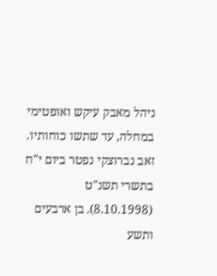ניהל מאבק עיקש ואופטימי במחלה, עד שתשו כוחותיו.
זאב נברוצקי נפטר ביום י"ח בתשרי תשנ"ט (8.10.1998). בן ארבעים ותשע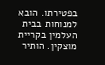בפטירתו. הובא למנוחות בבית העלמין בקריית מוצקין. הותיר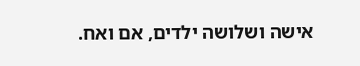אישה ושלושה ילדים, אם ואח.